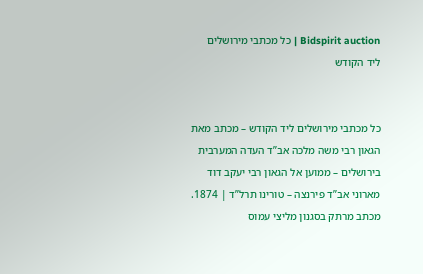Bidspirit auction | כל מכתבי מירושלים ליד הקודש


כל מכתבי מירושלים ליד הקודש – מכתב מאת הגאון רבי משה מלכה אב”ד העדה המערבית בירושלים – ממוען אל הגאון רבי יעקב דוד מארוני אב”ד פירנצה – טורינו תרל”ד | 1874. מכתב מרתק בסגנון מליצי עמוס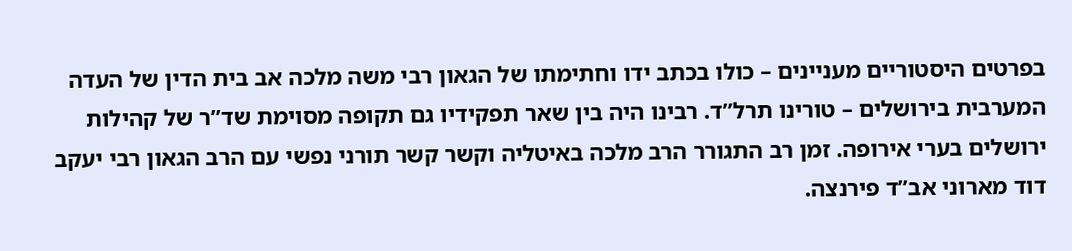בפרטים היסטוריים מעניינים – כולו בכתב ידו וחתימתו של הגאון רבי משה מלכה אב בית הדין של העדה המערבית בירושלים – טורינו תרל”ד. רבינו היה בין שאר תפקידיו גם תקופה מסוימת שד”ר של קהילות ירושלים בערי אירופה. זמן רב התגורר הרב מלכה באיטליה וקשר קשר תורני נפשי עם הרב הגאון רבי יעקב דוד מארוני אב”ד פירנצה.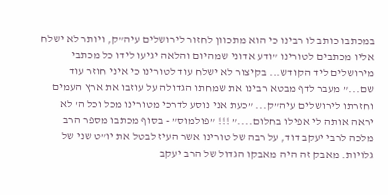במכתבו כותב לו רבינו כי הוא מתכוון לחזור לירושלים עיה”ק, ויותר לא ישלח אליו מכתבים לטורינו ”ודע אדוני שמהיום והלאה יגיעו לידו כל מכתבי מירושלים ליד הקודש... בקיצור לא ישלח עוד לטורינו כי איני חוזר עוד שם...” מעבר לדף מבטא רבינו את שמחתו הגדולה על עוזבו את ארץ העמים וחזרתו לירושלים עיה”ק... ”כעת אני נוסע לדרכי מטורינו מכל וכל ה' לא יראה אותה לי אפילו בחלום....” !!! ”פולמוס” - בסוף מכתבו מספר הרב מלכה לרבי יעקב דוד, על רבה של טורינו אשר העיז לבטל את יו”ט שני של גלויות. מאבק זה היה מאבקו הגדול של הרב יעקב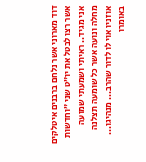דוד מארוני אשר נלחם ברבנים איטלקים אשר רצו לבטל את יו”ט שני ”וחדשות אני מגיד.. ראיתי ושמעתי שמועה מחלה ונועה אשר כל שומעה תצלנה אוזניו אוי לו לדור שהרב... מנהיגו... באומרו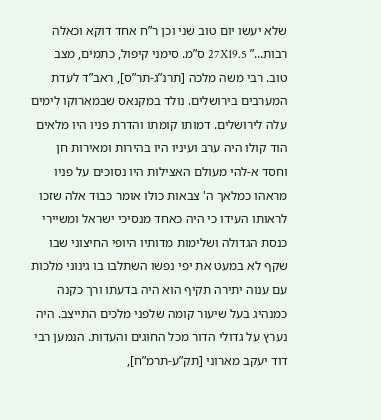שלא יעשו יום טוב שני וכן ר”ח אחד דוקא וכאלה רבות...” 27X19.5 ס”מ. סימני קיפול, כתמים, מצב טוב. רבי משה מלכה [תרנ”ג-תר”ס], ראב”ד לעדת המערבים בירושלים. נולד במקנאס שבמארוקו לימים עלה לירושלים. דמותו קומתו והדרת פניו היו מלאים הוד קולו היה ערב ועיניו היו בהירות ומאירות חן וחסד א-להי מעולם האצילות היו נסוכים על פניו מראהו כמלאך ה' צבאות כולו אומר כבוד אלה שזכו לראותו העידו כי היה כאחד מנסיכי ישראל ומשיירי כנסת הגדולה ושלימות מדותיו היופי החיצוני שבו שקף לא במעט את יפי נפשו השתלבו בו גינוני מלכות עם ענוה יתירה תקיף הוא היה בדעתו ורך כקנה כמנהיג בעל שיעור קומה שלפני מלכים התייצב. היה נערץ על גדולי הדור מכל החוגים והעדות. הנמען רבי דוד יעקב מארוני [תק”ע-תרמ”ח],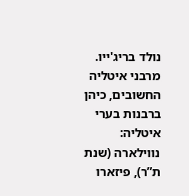נולד בריג'ייו. מרבני איטליה החשובים, כיהן ברבנות בערי איטליה: נווילארה (שנת ת”ר), פיזארו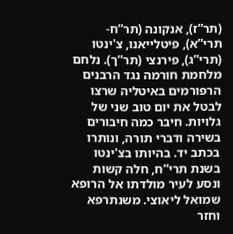(תר”ז), אנקונה (תר”ח-תרי”א), פיטלייאנו, צ'ינטו (תרי”ג), פירנצי (תר”ך). נלחם מלחמת חורמה נגד הרבנים הרפורמים באיטליה שרצו לבטל את יום טוב שני של גלויות. חיבר כמה חיבורים בשירה ודברי תורה, ונותרו בכתב יד. בהיותו בצ'ינטו בשנת תרי”ח, חלה קשות ונסע לעיר מולדתו אל הרופא שמואל ליאוצי. משנתרפא וחזר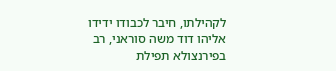לקהילתו, חיבר לכבודו ידידו אליהו דוד משה סוראני, רב בפירנצולא תפילת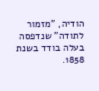הודיה, ”מזמור לתודה” שנדפסה בעלה בודד בשנת 1858.